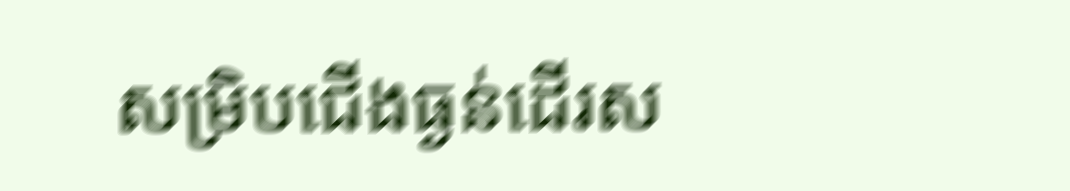សម្រិបជើងធ្ងន់ដើរស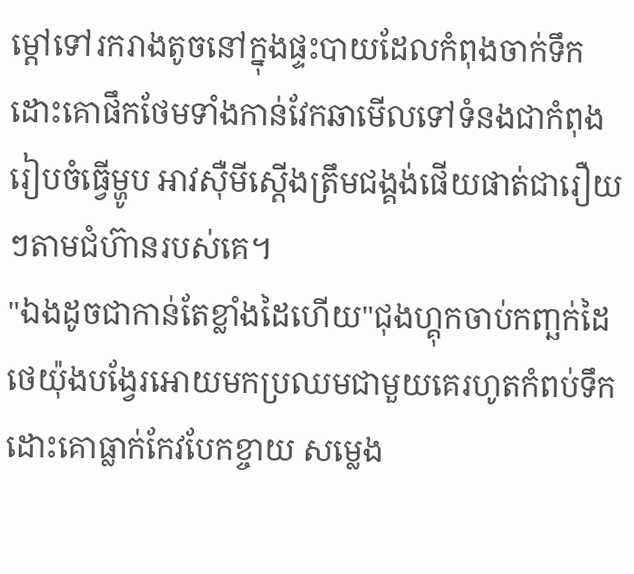ម្តៅទៅរករាងតូចនៅក្នុងផ្ទះបាយដែលកំពុងចាក់ទឹកដោះគោផឹកថែមទាំងកាន់វែកឆាមើលទៅទំនងជាកំពុងរៀបចំធ្វើម្ហូប អាវសុឺមីស្តើងត្រឹមជង្គង់ផើយផាត់ជារឿយៗតាមជំហ៊ានរបស់គេ។
"ឯងដូចជាកាន់តែខ្លាំងដៃហើយ"ជុងហ្គុកចាប់កញ្ឆក់ដៃថេយ៉ុងបង្វែរអោយមកប្រឈមជាមួយគេរហូតកំពប់ទឹកដោះគោធ្លាក់កែវបែកខ្ចាយ សម្លេង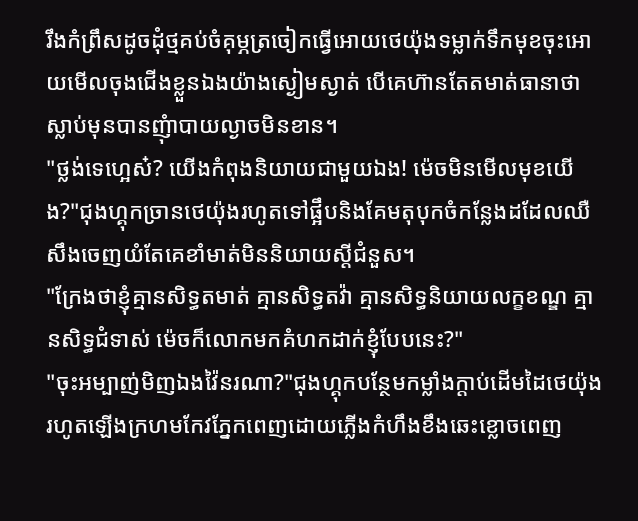រឹងកំព្រឹសដូចដុំថ្មគប់ចំគុម្ភត្រចៀកធ្វើអោយថេយ៉ុងទម្លាក់ទឹកមុខចុះអោយមើលចុងជើងខ្លួនឯងយ៉ាងស្ងៀមស្ងាត់ បើគេហ៊ានតែតមាត់ធានាថាស្លាប់មុនបានញុំាបាយល្ងាចមិនខាន។
"ថ្លង់ទេហ្អេស៎? យើងកំពុងនិយាយជាមួយឯង! ម៉េចមិនមើលមុខយើង?"ជុងហ្គុកច្រានថេយ៉ុងរហូតទៅផ្អឹបនិងគែមតុបុកចំកន្លែងដដែលឈឺសឹងចេញយំតែគេខាំមាត់មិននិយាយស្តីជំនួស។
"ក្រែងថាខ្ញុំគ្មានសិទ្ធតមាត់ គ្មានសិទ្ធតវ៉ា គ្មានសិទ្ធនិយាយលក្ខខណ្ឌ គ្មានសិទ្ធជំទាស់ ម៉េចក៏លោកមកគំហកដាក់ខ្ញុំបែបនេះ?"
"ចុះអម្បាញ់មិញឯងវ៉ៃនរណា?"ជុងហ្គុកបន្ថែមកម្លាំងក្តាប់ដើមដៃថេយ៉ុងរហូតឡើងក្រហមកែវភ្នែកពេញដោយភ្លើងកំហឹងខឹងឆេះខ្លោចពេញ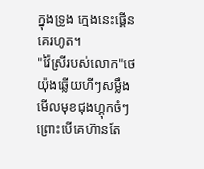ក្នុងទ្រូង ក្មេងនេះផ្គើនគេរហូត។
"វ៉ៃស្រីរបស់លោក"ថេយ៉ុងឆ្លើយហីៗសម្លឹងមើលមុខជុងហ្គុកចំៗព្រោះបើគេហ៊ានតែ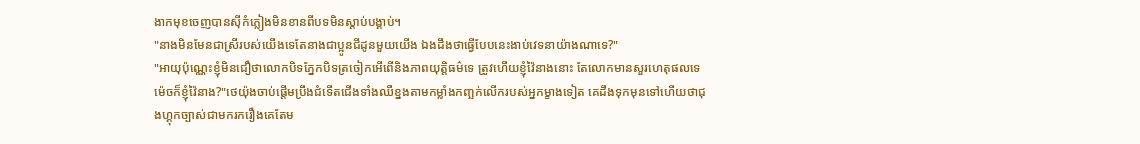ងាកមុខចេញបានសុីកំភ្លៀងមិនខានពីបទមិនស្តាប់បង្គាប់។
"នាងមិនមែនជាស្រីរបស់យើងទេតែនាងជាប្អូនជីដូនមួយយើង ឯងដឹងថាធ្វើបែបនេះងាប់វេទនាយ៉ាងណាទេ?"
"អាយុប៉ុណ្ណេះខ្ញុំមិនជឿថាលោកបិទភ្នែកបិទត្រចៀកអើពើនិងភាពយុត្តិធម៌ទេ ត្រូវហើយខ្ញុំវ៉ៃនាងនោះ តែលោកមានសួរហេតុផលទេម៉េចក៏ខ្ញុំវ៉ៃនាង?"ថេយ៉ុងចាប់ផ្តើមប្រឹងជំទើតជើងទាំងឈឺខ្នងតាមកម្លាំងកញ្ឆក់លើករបស់អ្នកម្ខាងទៀត គេដឹងទុកមុនទៅហើយថាជុងហ្គុកច្បាស់ជាមករករឿងគេតែម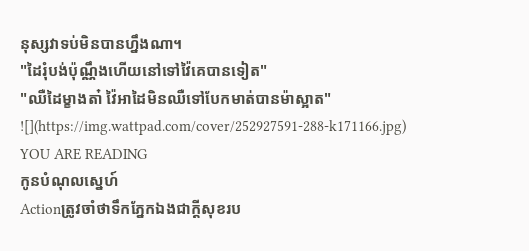នុស្សវាទប់មិនបានហ្នឹងណា។
"ដៃរុំបង់ប៉ុណ្ណឹងហើយនៅទៅវ៉ៃគេបានទៀត"
"ឈឺដៃម្ខាងតា៎ វ៉ៃអាដៃមិនឈឺទៅបែកមាត់បានម៉ាស្អាត"
![](https://img.wattpad.com/cover/252927591-288-k171166.jpg)
YOU ARE READING
កូនបំណុលស្នេហ៍
Actionត្រូវចាំថាទឹកភ្នែកឯងជាក្តីសុខរប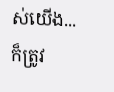ស់យើង... ក៏ត្រូវ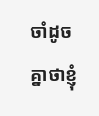ចាំដូចគ្នាថាខ្ញុំ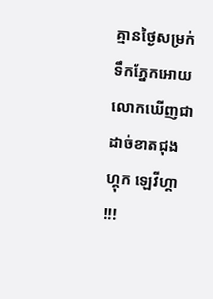គ្មានថ្ងៃសម្រក់ទឹកភ្នែកអោយលោកឃើញជាដាច់ខាតជុងហ្គុក ឡេវីហ្គា !!!